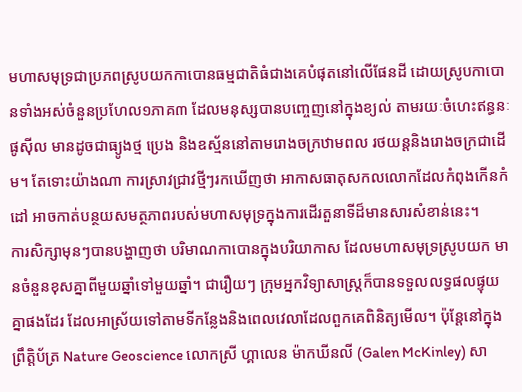មហាសមុទ្រជាប្រភពស្រូបយកកាបោនធម្មជាតិធំជាងគេបំផុតនៅលើផែនដី ដោយស្រូបកាបោនទាំងអស់ចំនួនប្រហែល១ភាគ៣ ដែលមនុស្សបានបញ្ចេញនៅក្នុងខ្យល់ តាមរយៈចំហេះឥន្ធនៈផូស៊ីល មានដូចជាធ្យូងថ្ម ប្រេង និងឧស្ម័ននៅតាមរោងចក្រឋាមពល រថយន្តនិងរោងចក្រជាដើម។ តែទោះយ៉ាងណា ការស្រាវជ្រាវថ្មីៗរកឃើញថា អាកាសធាតុសកលលោកដែលកំពុងកើនកំដៅ អាចកាត់បន្ថយសមត្ថភាពរបស់មហាសមុទ្រក្នុងការដើរតួនាទីដ៏មានសារសំខាន់នេះ។
ការសិក្សាមុនៗបានបង្ហាញថា បរិមាណកាបោនក្នុងបរិយាកាស ដែលមហាសមុទ្រស្រូបយក មានចំនួនខុសគ្នាពីមួយឆ្នាំទៅមួយឆ្នាំ។ ជារឿយៗ ក្រុមអ្នកវិទ្យាសាស្ត្រក៏បានទទួលលទ្ធផលផ្ទុយគ្នាផងដែរ ដែលអាស្រ័យទៅតាមទីកន្លែងនិងពេលវេលាដែលពួកគេពិនិត្យមើល។ ប៉ុន្តែនៅក្នុងព្រឹត្តិប័ត្រ Nature Geoscience លោកស្រី ហ្គាលេន ម៉ាកឃីនលី (Galen McKinley) សា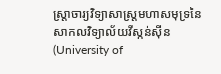ស្ត្រាចារ្យវិទ្យាសាស្ត្រមហាសមុទ្រនៃសាកលវិទ្យាល័យវីស្កន់ស៊ីន (University of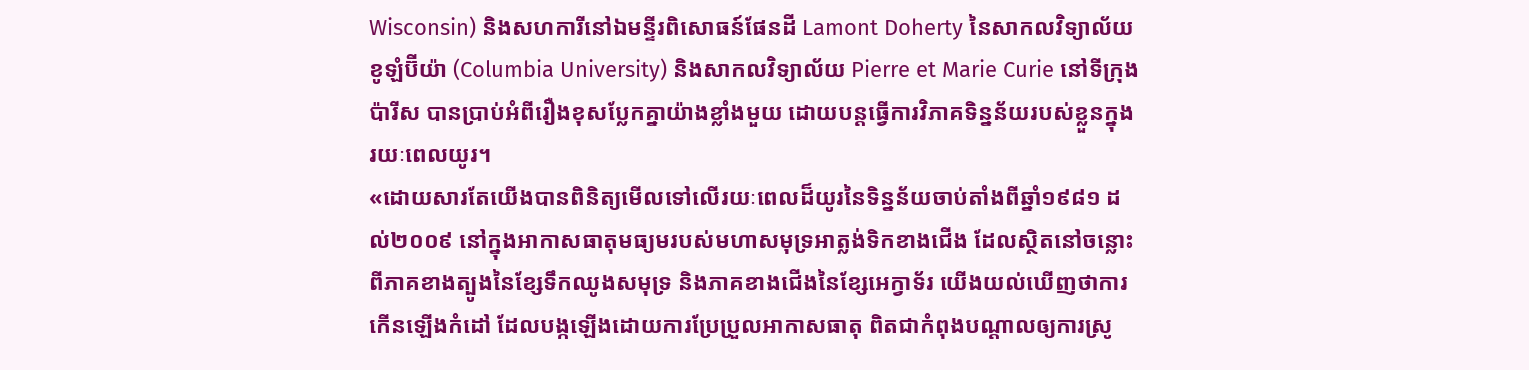Wisconsin) និងសហការីនៅឯមន្ទីរពិសោធន៍ផែនដី Lamont Doherty នៃសាកលវិទ្យាល័យខូឡំប៊ីយ៉ា (Columbia University) និងសាកលវិទ្យាល័យ Pierre et Marie Curie នៅទីក្រុងប៉ារីស បានប្រាប់អំពីរឿងខុសប្លែកគ្នាយ៉ាងខ្លាំងមួយ ដោយបន្តធ្វើការវិភាគទិន្នន័យរបស់ខ្លួនក្នុងរយៈពេលយូរ។
«ដោយសារតែយើងបានពិនិត្យមើលទៅលើរយៈពេលដ៏យូរនៃទិន្នន័យចាប់តាំងពីឆ្នាំ១៩៨១ ដល់២០០៩ នៅក្នុងអាកាសធាតុមធ្យមរបស់មហាសមុទ្រអាត្លង់ទិកខាងជើង ដែលស្ថិតនៅចន្លោះពីភាគខាងត្បូងនៃខ្សែទឹកឈូងសមុទ្រ និងភាគខាងជើងនៃខ្សែអេក្វាទ័រ យើងយល់ឃើញថាការកើនឡើងកំដៅ ដែលបង្កឡើងដោយការប្រែប្រួលអាកាសធាតុ ពិតជាកំពុងបណ្តាលឲ្យការស្រូ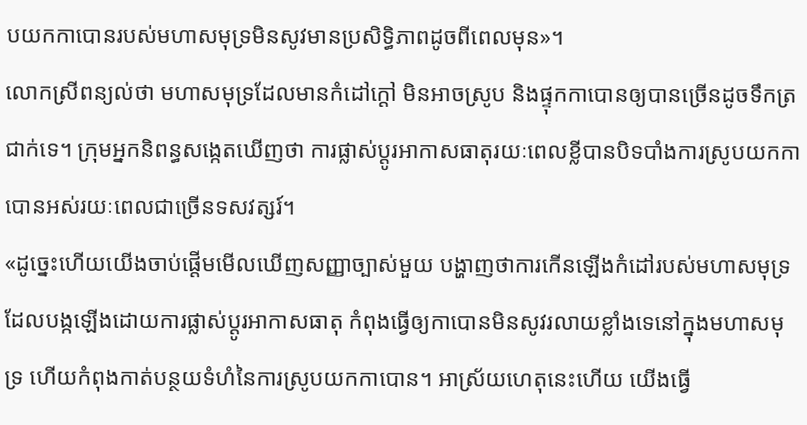បយកកាបោនរបស់មហាសមុទ្រមិនសូវមានប្រសិទ្ធិភាពដូចពីពេលមុន»។
លោកស្រីពន្យល់ថា មហាសមុទ្រដែលមានកំដៅក្តៅ មិនអាចស្រូប និងផ្ទុកកាបោនឲ្យបានច្រើនដូចទឹកត្រជាក់ទេ។ ក្រុមអ្នកនិពន្ធសង្កេតឃើញថា ការផ្លាស់ប្តូរអាកាសធាតុរយៈពេលខ្លីបានបិទបាំងការស្រូបយកកាបោនអស់រយៈពេលជាច្រើនទសវត្សរ៍។
«ដូច្នេះហើយយើងចាប់ផ្តើមមើលឃើញសញ្ញាច្បាស់មួយ បង្ហាញថាការកើនឡើងកំដៅរបស់មហាសមុទ្រ ដែលបង្កឡើងដោយការផ្លាស់ប្តូរអាកាសធាតុ កំពុងធ្វើឲ្យកាបោនមិនសូវរលាយខ្លាំងទេនៅក្នុងមហាសមុទ្រ ហើយកំពុងកាត់បន្ថយទំហំនៃការស្រូបយកកាបោន។ អាស្រ័យហេតុនេះហើយ យើងធ្វើ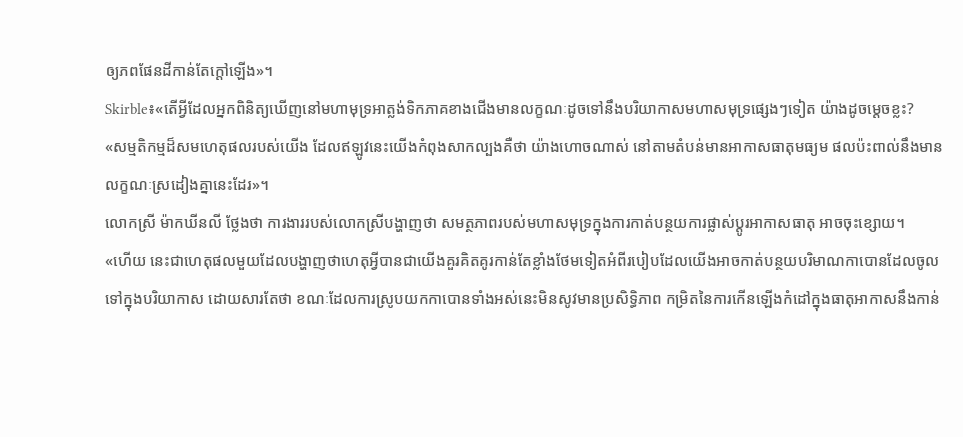ឲ្យភពផែនដីកាន់តែក្តៅឡើង»។
Skirble៖«តើអ្វីដែលអ្នកពិនិត្យឃើញនៅមហាមុទ្រអាត្លង់ទិកភាគខាងជើងមានលក្ខណៈដូចទៅនឹងបរិយាកាសមហាសមុទ្រផ្សេងៗទៀត យ៉ាងដូចម្តេចខ្លះ?
«សម្មតិកម្មដ៏សមហេតុផលរបស់យើង ដែលឥឡូវនេះយើងកំពុងសាកល្បងគឺថា យ៉ាងហោចណាស់ នៅតាមតំបន់មានអាកាសធាតុមធ្យម ផលប៉ះពាល់នឹងមានលក្ខណៈស្រដៀងគ្នានេះដែរ»។
លោកស្រី ម៉ាកឃីនលី ថ្លែងថា ការងាររបស់លោកស្រីបង្ហាញថា សមត្ថភាពរបស់មហាសមុទ្រក្នុងការកាត់បន្ថយការផ្លាស់ប្តូរអាកាសធាតុ អាចចុះខ្សោយ។
«ហើយ នេះជាហេតុផលមួយដែលបង្ហាញថាហេតុអ្វីបានជាយើងគួរគិតគូរកាន់តែខ្លាំងថែមទៀតអំពីរបៀបដែលយើងអាចកាត់បន្ថយបរិមាណកាបោនដែលចូលទៅក្នុងបរិយាកាស ដោយសារតែថា ខណៈដែលការស្រូបយកកាបោនទាំងអស់នេះមិនសូវមានប្រសិទ្ធិភាព កម្រិតនៃការកើនឡើងកំដៅក្នុងធាតុអាកាសនឹងកាន់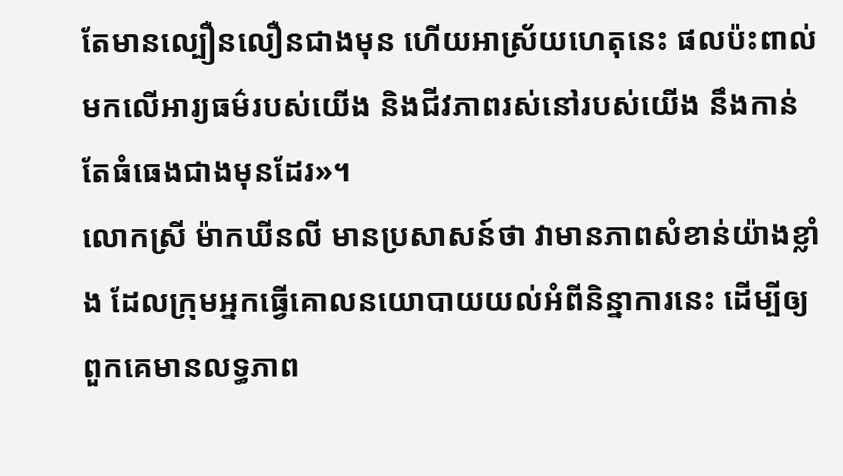តែមានល្បឿនលឿនជាងមុន ហើយអាស្រ័យហេតុនេះ ផលប៉ះពាល់មកលើអារ្យធម៌របស់យើង និងជីវភាពរស់នៅរបស់យើង នឹងកាន់តែធំធេងជាងមុនដែរ»។
លោកស្រី ម៉ាកឃីនលី មានប្រសាសន៍ថា វាមានភាពសំខាន់យ៉ាងខ្លាំង ដែលក្រុមអ្នកធ្វើគោលនយោបាយយល់អំពីនិន្នាការនេះ ដើម្បីឲ្យពួកគេមានលទ្ធភាព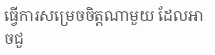ធ្វើការសម្រេចចិត្តណាមួយ ដែលអាចជួ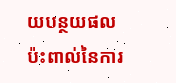យបន្ថយផលប៉ះពាល់នៃការ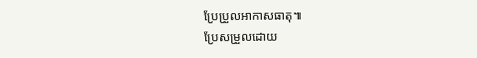ប្រែប្រួលអាកាសធាតុ៕
ប្រែសម្រួលដោយ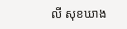លី សុខឃាង